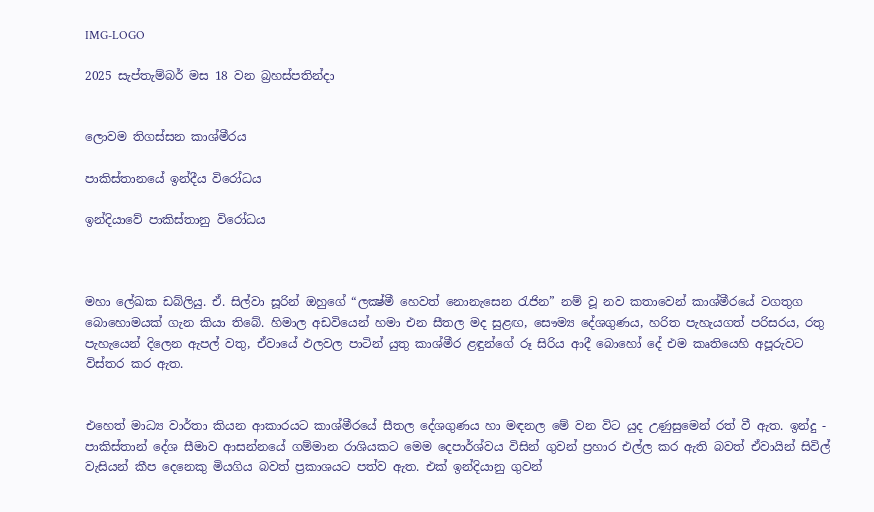IMG-LOGO

2025 සැප්තැම්බර් මස 18 වන බ්‍රහස්පතින්දා


ලොවම තිගස්සන කාශ්මීරය

පාකිස්තානයේ ඉන්දීය විරෝධය

ඉන්දියාවේ පාකිස්තානු විරෝධය



මහා ලේඛක ඩබ්ලියු. ඒ. සිල්වා සූරින් ඔහුගේ “ලක්‍ෂ්මී හෙවත් නොනැසෙන රැජින” නම් වූ නව කතාවෙන් කාශ්මීරයේ වගතුග බොහොමයක් ගැන කියා තිබේ. හිමාල අඩවියෙන් හමා එන සීතල මද සුළඟ, සෞම්‍ය දේශගුණය, හරිත පැහැයගත් පරිසරය, රතු පැහැයෙන් දිලෙන ඇපල් වතු, ඒවායේ ඵලවල පාටින් යුතු කාශ්මීර ළඳුන්ගේ රූ සිරිය ආදී බොහෝ දේ එම කෘතියෙහි අපූරුවට විස්තර කර ඇත.


එහෙත් මාධ්‍ය වාර්තා කියන ආකාරයට කාශ්මීරයේ සීතල දේශගුණය හා මඳනල මේ වන විට යුද උණුසුමෙන් රත් වී ඇත. ඉන්දු - පාකිස්තාන් දේශ සීමාව ආසන්නයේ ගම්මාන රාශියකට මෙම දෙපාර්ශ්වය විසින් ගුවන් ප්‍රහාර එල්ල කර ඇති බවත් ඒවායින් සිවිල් වැසියන් කීප දෙනෙකු මියගිය බවත් ප්‍රකාශයට පත්ව ඇත. එක් ඉන්දියානු ගුවන්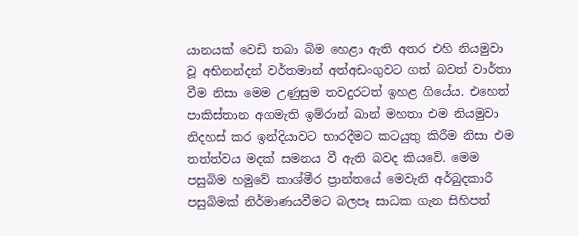යානයක් වෙඩි තබා බිම හෙළා ඇති අතර එහි නියමුවා වූ අභිනන්දන් වර්තමාන් අත්අඩංගුවට ගත් බවත් වාර්තා වීම නිසා මෙම උණුසුම තවදුරටත් ඉහළ ගියේය. එහෙත් පාකිස්තාන අගමැති ඉම්රාන් ඛාන් මහතා එම නියමුවා නිදහස් කර ඉන්දියාවට භාරදීමට කටයුතු කිරීම නිසා එම තත්ත්වය මදක් සමනය වී ඇති බවද කියවේ. මෙම පසුබිම හමුවේ කාශ්මීර ප්‍රාන්තයේ මෙවැනි අර්බුදකාරී පසුබිමක් නිර්මාණයවීමට බලපෑ සාධක ගැන සිහිපත්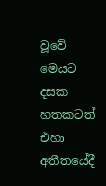වූවේ මෙයට දසක හතකටත් එහා අතීතයේදී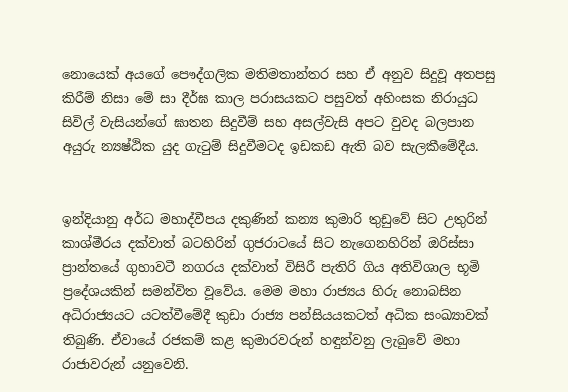නොයෙක් අයගේ පෞද්ගලික මතිමතාන්තර සහ ඒ අනුව සිදුවූ අතපසු කිරීම් නිසා මේ සා දීර්ඝ කාල පරාසයකට පසුවත් අහිංසක නිරායුධ සිවිල් වැසියන්ගේ ඝාතන සිදුවීම් සහ අසල්වැසි අපට වුවද බලපාන අයුරු න්‍යෂ්ඨික යුද ගැටුම් සිදුවීමටද ඉඩකඩ ඇති බව සැලකීමේදීය.


ඉන්දියානු අර්ධ මහාද්වීපය දකුණින් කන්‍ය කුමාරි තුඩුවේ සිට උතුරින් කාශ්මීරය දක්වාත් බටහිරින් ගුජරාටයේ සිට නැගෙනහිරින් ඔරිස්සා ප්‍රාන්තයේ ගුහාවටී නගරය දක්වාත් විසිරී පැතිරි ගිය අතිවිශාල භූමි ප්‍රදේශයකින් සමන්විත වූවේය. මෙම මහා රාජ්‍යය හිරු නොබසින අධිරාජ්‍යයට යටත්වීමේදී කුඩා රාජ්‍ය පන්සියයකටත් අධික සංඛ්‍යාවක් තිබුණි. ඒවායේ රජකම් කළ කුමාරවරුන් හඳුන්වනු ලැබුවේ මහා රාජාවරුන් යනුවෙනි.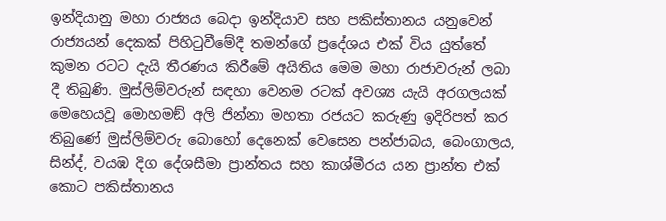ඉන්දියානු මහා රාජ්‍යය බෙදා ඉන්දියාව සහ පකිස්තානය යනුවෙන් රාජ්‍යයන් දෙකක් පිහිටුවීමේදී තමන්ගේ ප්‍රදේශය එක් විය යුත්තේ කුමන රටට දැයි තීරණය කිරීමේ අයිතිය මෙම මහා රාජාවරුන් ලබා දී තිබුණි. මුස්ලිම්වරුන් සඳහා වෙනම රටක් අවශ්‍ය යැයි අරගලයක් මෙහෙයවූ මොහමඞ් අලි ජින්නා මහතා රජයට කරුණු ඉදිරිපත් කර තිබුණේ මුස්ලිම්වරු බොහෝ දෙනෙක් වෙසෙන පන්ජාබය, බෙංගාලය, සින්ද්, වයඹ දිග දේශසීමා ප්‍රාන්තය සහ කාශ්මීරය යන ප්‍රාන්ත එක් කොට පකිස්තානය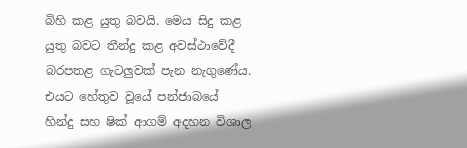බිහි කළ යුතු බවයි. මෙය සිදු කළ යුතු බවට තීන්දු කළ අවස්ථාවේදී බරපතළ ගැටලුවක් පැන නැගුණේය. එයට හේතුව වූයේ පන්ජාබයේ හින්දු සහ ෂික් ආගම් අදහන විශාල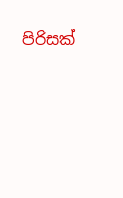පිරිසක්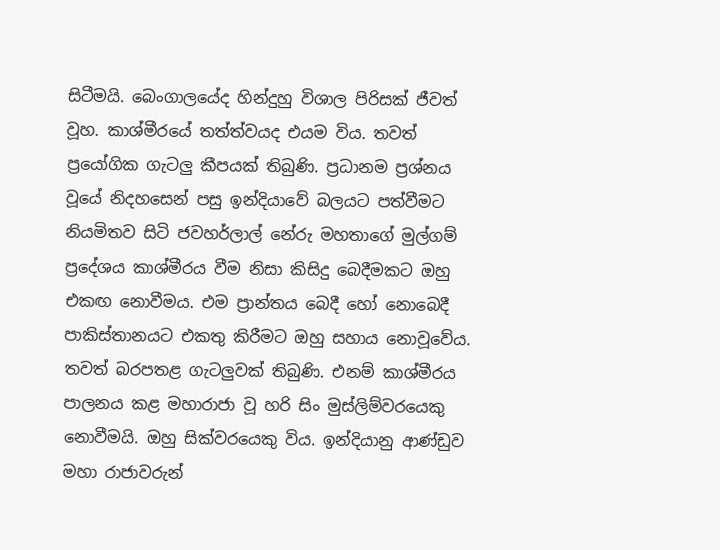සිටීමයි. බෙංගාලයේද හින්දුහු විශාල පිරිසක් ජීවත් වූහ. කාශ්මීරයේ තත්ත්වයද එයම විය. තවත් ප්‍රයෝගික ගැටලු කීපයක් තිබුණි. ප්‍රධානම ප්‍රශ්නය වූයේ නිදහසෙන් පසු ඉන්දියාවේ බලයට පත්වීමට නියමිතව සිටි ජවහර්ලාල් නේරු මහතාගේ මුල්ගම් ප්‍රදේශය කාශ්මීරය වීම නිසා කිසිදු බෙදීමකට ඔහු එකඟ නොවීමය. එම ප්‍රාන්තය බෙදී හෝ නොබෙදී පාකිස්තානයට එකතු කිරීමට ඔහු සහාය නොවූවේය. තවත් බරපතළ ගැටලුවක් තිබුණි. එනම් කාශ්මීරය පාලනය කළ මහාරාජා වූ හරි සිං මුස්ලිම්වරයෙකු නොවීමයි. ඔහු සික්වරයෙකු විය. ඉන්දියානු ආණ්ඩුව මහා රාජාවරුන්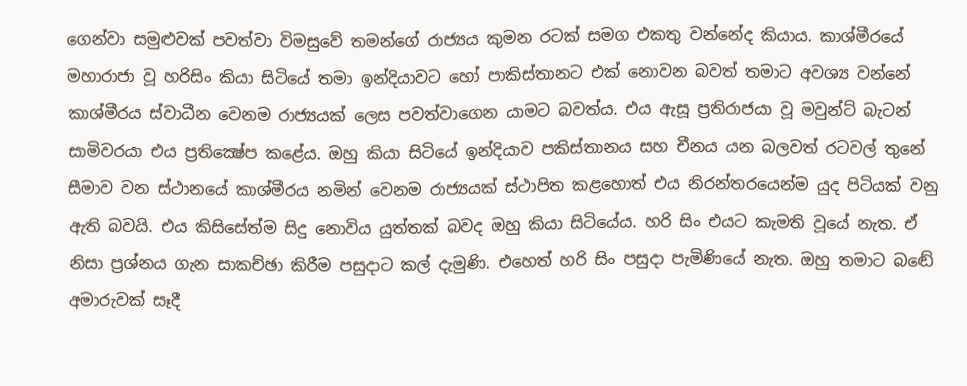ගෙන්වා සමුළුවක් පවත්වා විමසුවේ තමන්ගේ රාජ්‍යය කුමන රටක් සමග එකතු වන්නේද කියාය. කාශ්මීරයේ මහාරාජා වූ හරිසිං කියා සිටියේ තමා ඉන්දියාවට හෝ පාකිස්තානට එක් නොවන බවත් තමාට අවශ්‍ය වන්නේ කාශ්මීරය ස්වාධීන වෙනම රාජ්‍යයක් ලෙස පවත්වාගෙන යාමට බවත්ය. එය ඇසූ ප්‍රතිරාජයා වූ මවුන්ට් බැටන් සාමිවරයා එය ප්‍රතික්‍ෂේප කළේය. ඔහු කියා සිටියේ ඉන්දියාව පකිස්තානය සහ චීනය යන බලවත් රටවල් තුනේ සීමාව වන ස්ථානයේ කාශ්මීරය නමින් වෙනම රාජ්‍යයක් ස්ථාපිත කළහොත් එය නිරන්තරයෙන්ම යුද පිටියක් වනු ඇති බවයි. එය කිසිසේත්ම සිදු නොවිය යුත්තක් බවද ඔහු කියා සිටියේය. හරි සිං එයට කැමති වූයේ නැත. ඒ නිසා ප්‍රශ්නය ගැන සාකච්ඡා කිරීම පසුදාට කල් දැමුණි. එහෙත් හරි සිං පසුදා පැමිණියේ නැත. ඔහු තමාට බඬේ අමාරුවක් සෑදී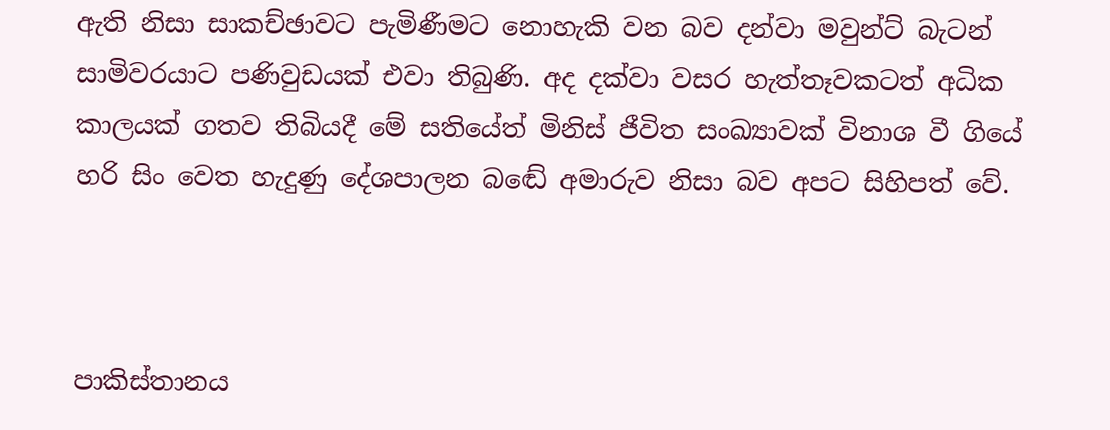ඇති නිසා සාකච්ඡාවට පැමිණීමට නොහැකි වන බව දන්වා මවුන්ට් බැටන් සාමිවරයාට පණිවුඩයක් එවා තිබුණි. අද දක්වා වසර හැත්තෑවකටත් අධික කාලයක් ගතව තිබියදී මේ සතියේත් මිනිස් ජීවිත සංඛ්‍යාවක් විනාශ වී ගියේ හරි සිං වෙත හැදුණු දේශපාලන බඬේ අමාරුව නිසා බව අපට සිහිපත් වේ.



පාකිස්තානය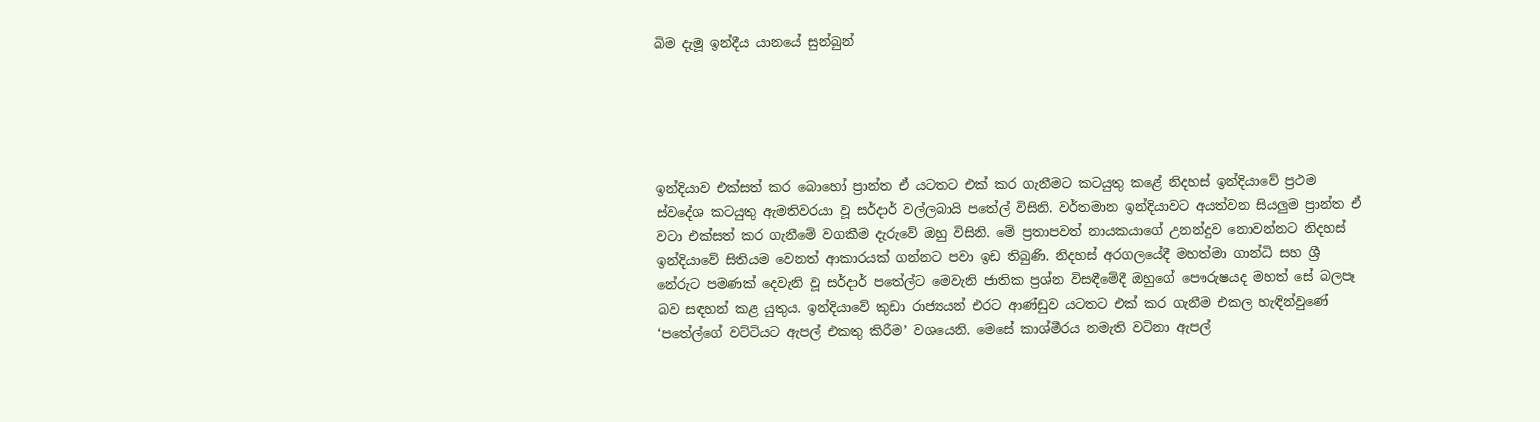බිම දැමූ ඉන්දීය යානයේ සුන්බුන්





ඉන්දියාව එක්සත් කර බොහෝ ප්‍රාන්ත ඒ යටතට එක් කර ගැනීමට කටයුතු කළේ නිදහස් ඉන්දියාවේ ප්‍රථම ස්වදේශ කටයුතු ඇමතිවරයා වූ සර්දාර් වල්ලබායි පතේල් විසිනි. වර්තමාන ඉන්දියාවට අයත්වන සියලුම ප්‍රාන්ත ඒ වටා එක්සත් කර ගැනීමේ වගකීම දැරුවේ ඔහු විසිනි. මේ ප්‍රතාපවත් නායකයාගේ උනන්දුව නොවන්නට නිදහස් ඉන්දියාවේ සිතියම වෙනත් ආකාරයක් ගන්නට පවා ඉඩ තිබුණි. නිදහස් අරගලයේදී මහත්මා ගාන්ධි සහ ශ්‍රී නේරුට පමණක් දෙවැනි වූ සර්දාර් පතේල්ට මෙවැනි ජාතික ප්‍රශ්න විසඳීමේදී ඔහුගේ පෞරුෂයද මහත් සේ බලපෑ බව සඳහන් කළ යුතුය. ඉන්දියාවේ කුඩා රාජ්‍යයන් එරට ආණ්ඩුව යටතට එක් කර ගැනීම එකල හැඳින්වුණේ ‘පතේල්ගේ වට්ටියට ඇපල් එකතු කිරීම’ වශයෙනි. මෙසේ කාශ්මීරය නමැති වටිනා ඇපල්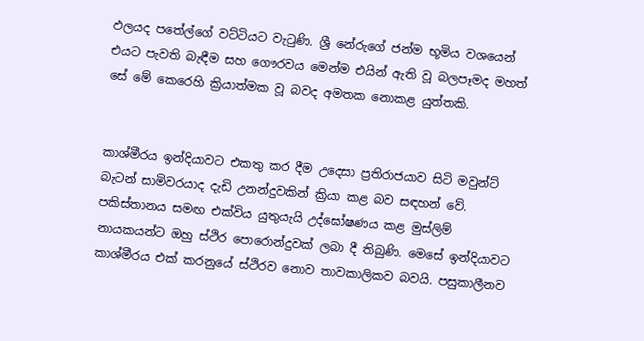ඵලයද පතේල්ගේ වට්ටියට වැටුණි. ශ්‍රී නේරුගේ ජන්ම භූමිය වශයෙන් එයට පැවති බැඳීම සහ ගෞරවය මෙන්ම එයින් ඇති වූ බලපෑමද මහත් සේ මේ කෙරෙහි ක්‍රියාත්මක වූ බවද අමතක නොකළ යුත්තකි.


කාශ්මීරය ඉන්දියාවට එකතු කර දීම උදෙසා ප්‍රතිරාජයාව සිටි මවුන්ට් බැටන් සාමිවරයාද දැඩි උනන්දුවකින් ක්‍රියා කළ බව සඳහන් වේ. පකිස්තානය සමඟ එක්විය යුතුයැයි උද්ඝෝෂණය කළ මුස්ලිම් නායකයන්ට ඔහු ස්ථිර පොරොන්දුවක් ලබා දී තිබුණි. මෙසේ ඉන්දියාවට කාශ්මීරය එක් කරනුයේ ස්ථිරව නොව තාවකාලිකව බවයි. පසුකාලීනව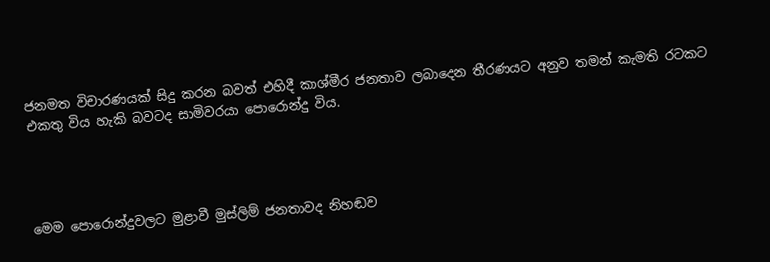ජනමත විචාරණයක් සිදු කරන බවත් එහිදී කාශ්මීර ජනතාව ලබාදෙන තීරණයට අනුව තමන් කැමති රටකට එකතු විය හැකි බවටද සාමිවරයා පොරොන්දු විය.




මෙම පොරොන්දුවලට මුළාවී මුස්ලිම් ජනතාවද නිහඬව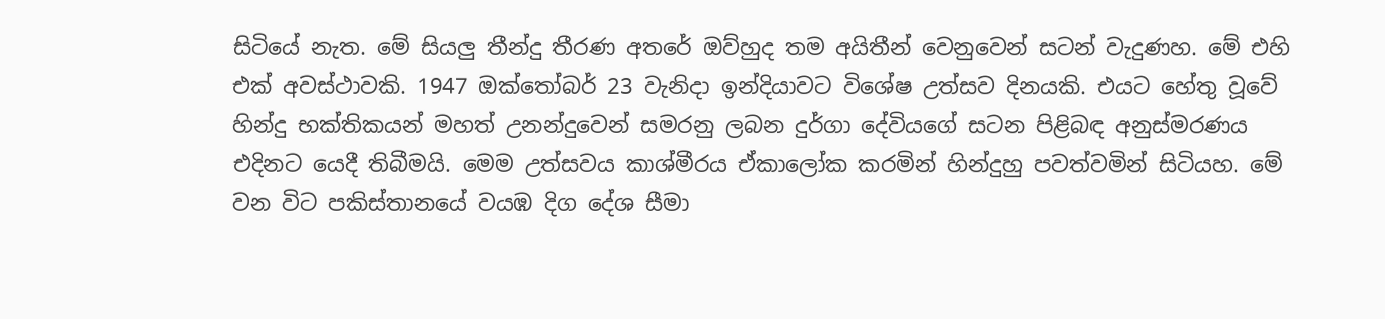සිටියේ නැත. මේ සියලු තීන්දු තීරණ අතරේ ඔව්හුද තම අයිතීන් වෙනුවෙන් සටන් වැදුණහ. මේ එහි එක් අවස්ථාවකි. 1947 ඔක්තෝබර් 23 වැනිදා ඉන්දියාවට විශේෂ උත්සව දිනයකි. එයට හේතු වූවේ හින්දු භක්තිකයන් මහත් උනන්දුවෙන් සමරනු ලබන දුර්ගා දේවියගේ සටන පිළිබඳ අනුස්මරණය එදිනට යෙදී තිබීමයි. මෙම උත්සවය කාශ්මීරය ඒකාලෝක කරමින් හින්දුහු පවත්වමින් සිටියහ. මේ වන විට පකිස්තානයේ වයඹ දිග දේශ සීමා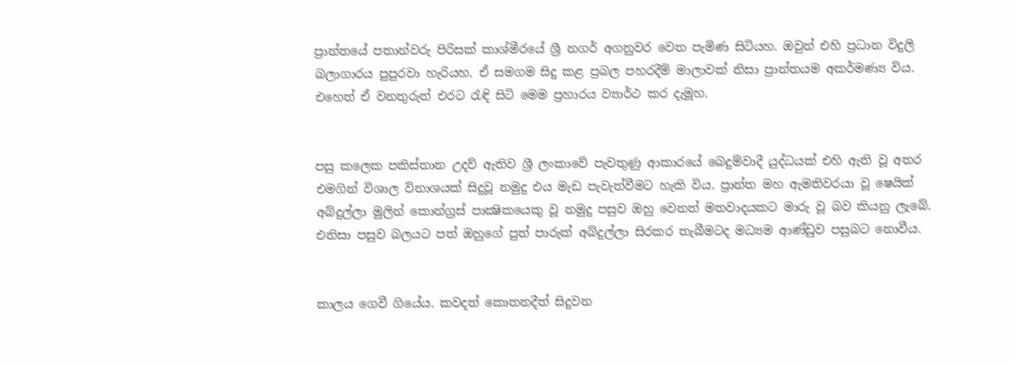ප්‍රාන්තයේ පතාන්වරු පිරිසක් කාශ්මීරයේ ශ්‍රී නගර් අගනුවර වෙත පැමිණ සිටියහ. ඔවුන් එහි ප්‍රධාන විදුලි බලාගාරය පුපුරවා හැරියහ. ඒ සමගම සිදු කළ ප්‍රබල පහරදීම් මාලාවක් නිසා ප්‍රාන්තයම අකර්මණ්‍ය විය. එහෙත් ඒ වනතුරුත් එරට රැඳි සිටි මෙම ප්‍රහාරය ව්‍යාර්ථ කර දැමූහ.


පසු කලෙක පකිස්තාන උදව් ඇතිව ශ්‍රී ලංකාවේ පැවතුණු ආකාරයේ බෙදුම්වාදී යුද්ධයක් එහි ඇති වූ අතර එමගින් විශාල විනාශයක් සිදුවූ නමුදු එය මැඩ පැවැත්වීමට හැකි විය. ප්‍රාන්ත මහ ඇමතිවරයා වූ ෂෙයික් අබ්දුල්ලා මුලින් කොන්ග්‍රස් පාක්‍ෂිකයෙකු වූ නමුදු පසුව ඔහු වෙනත් මතවාදයකට මාරු වූ බව කියනු ලැබේ. එනිසා පසුව බලයට පත් ඔහුගේ පුත් පාරුක් අබ්දුල්ලා සිරකර තැබීමටද මධ්‍යම ආණ්ඩුව පසුබට නොවීය.


කාලය ගෙවී ගියේය. කවදත් කොතනදීත් සිදුවන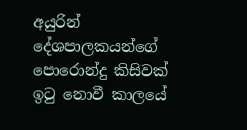අයුරින් දේශපාලකයන්ගේ පොරොන්දු කිසිවක් ඉටු නොවී කාලයේ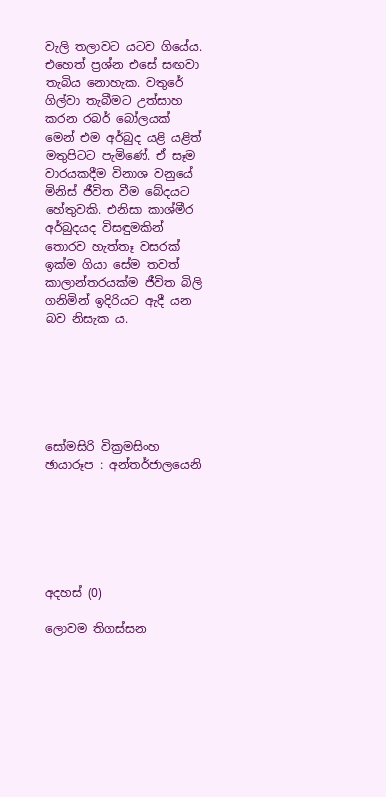වැලි තලාවට යටව ගියේය. එහෙත් ප්‍රශ්න එසේ සඟවා තැබිය නොහැක. වතුරේ ගිල්වා තැබීමට උත්සාහ කරන රබර් බෝලයක් මෙන් එම අර්බුද යළි යළිත් මතුපිටට පැමිණේ. ඒ සෑම වාරයකදීම විනාශ වනුයේ මිනිස් ජීවිත වීම බේදයට හේතුවකි. එනිසා කාශ්මීර අර්බුදයද විසඳුමකින් තොරව හැත්තෑ වසරක් ඉක්ම ගියා සේම තවත් කාලාන්තරයක්ම ජීවිත බිලි ගනිමින් ඉදිරියට ඇදී යන බව නිසැක ය.






සෝමසිරි වික්‍රමසිංහ
ඡායාරූප : අන්තර්ජාලයෙනි






අදහස් (0)

ලොවම තිගස්සන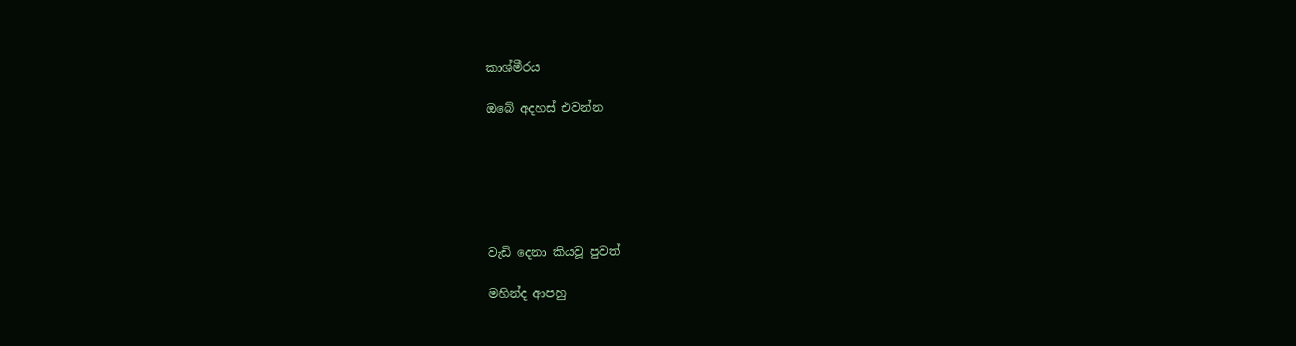කාශ්මීරය

ඔබේ අදහස් එවන්න






වැඩි දෙනා කියවූ පුවත්

මහින්ද ආපහු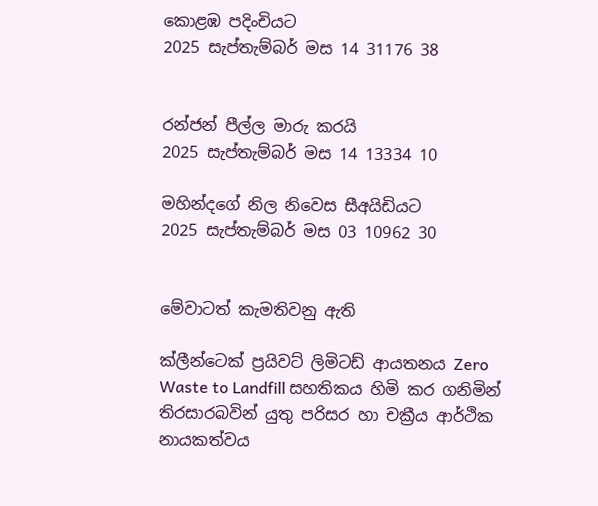කොළඹ පදිංචියට
2025 සැප්තැම්බර් මස 14 31176 38


රන්ජන් පීල්ල මාරු කරයි
2025 සැප්තැම්බර් මස 14 13334 10

මහින්දගේ නිල නිවෙස සීඅයිඩියට
2025 සැප්තැම්බර් මස 03 10962 30


මේවාටත් කැමතිවනු ඇති

ක්ලීන්ටෙක් ප්‍රයිවට් ලිමිටඩ් ආයතනය Zero Waste to Landfill සහතිකය හිමි කර ගනිමින් තිරසාරබවින් යුතු පරිසර හා චක්‍රීය ආර්ථික නායකත්වය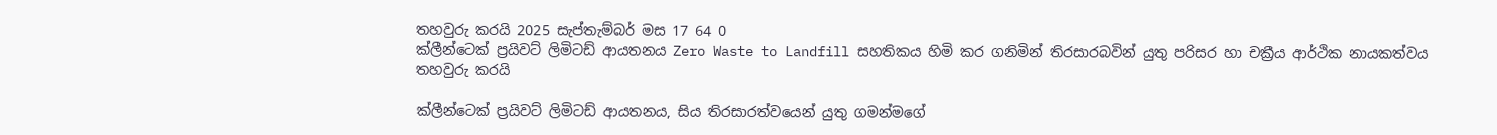තහවුරු කරයි 2025 සැප්තැම්බර් මස 17 64 0
ක්ලීන්ටෙක් ප්‍රයිවට් ලිමිටඩ් ආයතනය Zero Waste to Landfill සහතිකය හිමි කර ගනිමින් තිරසාරබවින් යුතු පරිසර හා චක්‍රීය ආර්ථික නායකත්වය තහවුරු කරයි

ක්ලීන්ටෙක් ප්‍රයිවට් ලිමිටඩ් ආයතනය, සිය තිරසාරත්වයෙන් යුතු ගමන්මගේ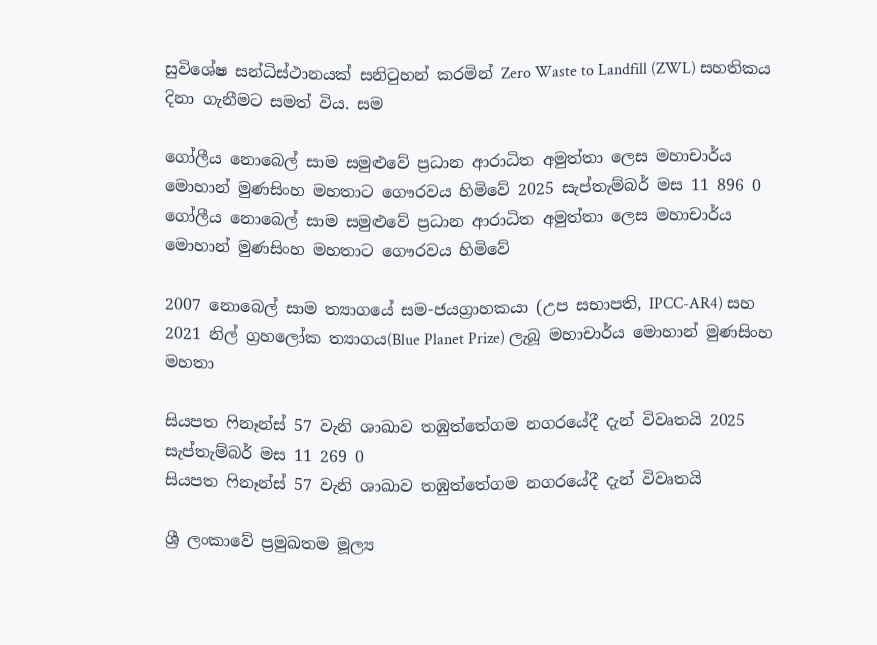සුවිශේෂ සන්ධිස්ථානයක් සනිටුහන් කරමින් Zero Waste to Landfill (ZWL) සහතිකය දිනා ගැනීමට සමත් විය. සම

ගෝලීය නොබෙල් සාම සමුළුවේ ප්‍රධාන ආරාධිත අමුත්තා ලෙස මහාචාර්ය මොහාන් මුණසිංහ මහතාට ගෞරවය හිමිවේ 2025 සැප්තැම්බර් මස 11 896 0
ගෝලීය නොබෙල් සාම සමුළුවේ ප්‍රධාන ආරාධිත අමුත්තා ලෙස මහාචාර්ය මොහාන් මුණසිංහ මහතාට ගෞරවය හිමිවේ

2007 නොබෙල් සාම ත්‍යාගයේ සම-ජයග්‍රාහකයා (උප සභාපති, IPCC-AR4) සහ 2021 නිල් ග්‍රහලෝක ත්‍යාගය(Blue Planet Prize) ලැබූ මහාචාර්ය මොහාන් මුණසිංහ මහතා

සියපත ෆිනෑන්ස් 57 වැනි ශාඛාව තඹුත්තේගම නගරයේදී දැන් විවෘතයි 2025 සැප්තැම්බර් මස 11 269 0
සියපත ෆිනෑන්ස් 57 වැනි ශාඛාව තඹුත්තේගම නගරයේදී දැන් විවෘතයි

ශ්‍රී ලංකාවේ ප්‍රමුඛතම මූල්‍ය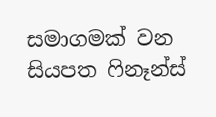සමාගමක් වන සියපත ෆිනෑන්ස්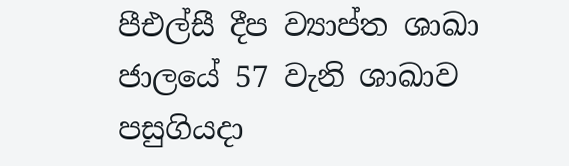පීඑල්සී දීප ව්‍යාප්ත ශාඛා ජාලයේ 57 වැනි ශාඛාව පසුගියදා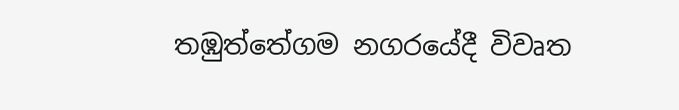තඹුත්තේගම නගරයේදී විවෘත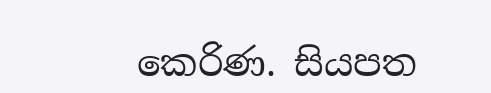කෙරිණ. සියපත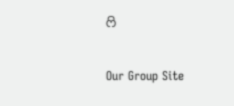ෆි

Our Group Site